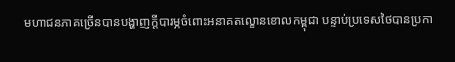មហាជនភាគច្រើនបានបង្ហាញក្ដីបារម្ភចំពោះអនាគតល្ខោនខោលកម្ពុជា បន្ទាប់ប្រទេសថៃបានប្រកា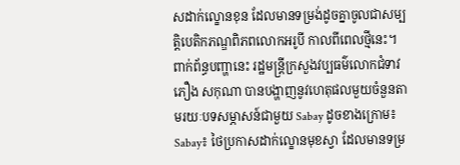សដាក់ល្ខោនខុន ដែលមានទម្រង់ដូចគ្នាចូលជាសម្បត្តិបេតិកភណ្ឌពិភពលោកអរូបី កាលពីពេលថ្មីនេះ។ ពាក់ព័ន្ធបញ្ហានេះ រដ្ឋមន្ត្រីក្រសួងវប្បធម៌លោកជំទាវ ភឿង សកុណា បានបង្ហាញនូវហេតុផលមួយចំនួនតាមរយៈបទសម្ភាសន៍ជាមួយ Sabay ដូចខាងក្រោម៖
Sabay៖ ថៃប្រកាសដាក់ល្ខោនមុខស្វា ដែលមានទម្រ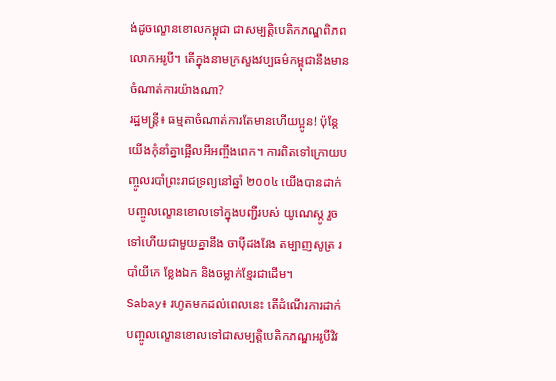ង់ដូចល្ខោនខោលកម្ពុជា ជាសម្បត្តិបេតិកភណ្ឌពិភពលោកអរូបី។ តើក្នុងនាមក្រសួងវប្បធម៌កម្ពុជានឹងមានចំណាត់ការយ៉ាងណា?
រដ្ឋមន្ត្រី៖ ធម្មតាចំណាត់ការតែមានហើយប្អូន! ប៉ុន្តែយើងកុំនាំគ្នាផ្អើលអីអញ្ចឹងពេក។ ការពិតទៅក្រោយបញ្ចូលរបាំព្រះរាជទ្រព្យនៅឆ្នាំ ២០០៤ យើងបានដាក់បញ្ចូលល្ខោនខោលទៅក្នុងបញ្ជីរបស់ យូណេស្កូ រួចទៅហើយជាមួយគ្នានឹង ចាប៉ីដងវែង តម្បាញសូត្រ របាំយីកេ ខ្លែងឯក និងចម្លាក់ខ្មែរជាដើម។
Sabay៖ រហូតមកដល់ពេលនេះ តើដំណើរការដាក់បញ្ចូលល្ខោនខោលទៅជាសម្បត្តិបេតិកភណ្ឌអរូបីវិវ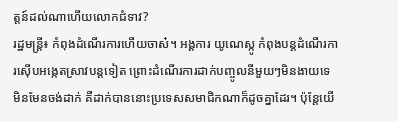ត្តន៍ដល់ណាហើយលោកជំទាវ?
រដ្ឋមន្ត្រី៖ កំពុងដំណើរការហើយចាស៎។ អង្គការ យូណេស្កូ កំពុងបន្តដំណើរការស៊ើបអង្កេតស្រាវបន្តទៀត ព្រោះដំណើរការដាក់បញ្ចូលនីមួយៗមិនងាយទេ មិនមែនចង់ដាក់ គឺដាក់បាននោះប្រទេសសមាជិកណាក៏ដូចគ្នាដែរ។ ប៉ុន្តែយើ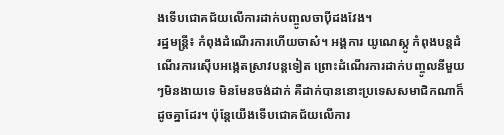ងទើបជោគជ័យលើការដាក់បញ្ចូលចាប៉ីដងវែង។
រដ្ឋមន្ត្រី៖ កំពុងដំណើរការហើយចាស៎។ អង្គការ យូណេស្កូ កំពុងបន្តដំណើរការស៊ើបអង្កេតស្រាវបន្តទៀត ព្រោះដំណើរការដាក់បញ្ចូលនីមួយៗមិនងាយទេ មិនមែនចង់ដាក់ គឺដាក់បាននោះប្រទេសសមាជិកណាក៏ដូចគ្នាដែរ។ ប៉ុន្តែយើងទើបជោគជ័យលើការ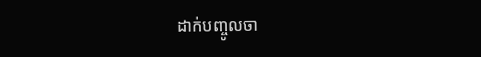ដាក់បញ្ចូលចា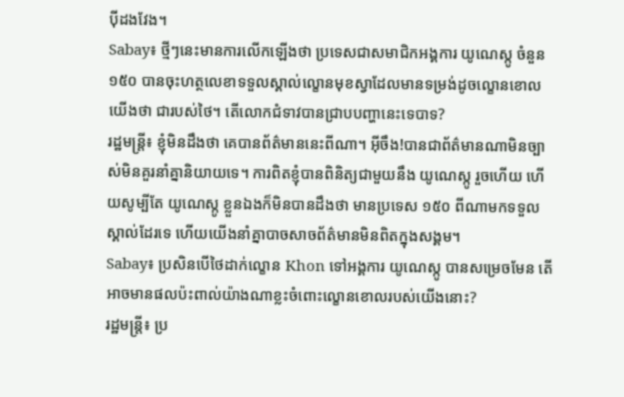ប៉ីដងវែង។
Sabay៖ ថ្មីៗនេះមានការលើកឡើងថា ប្រទេសជាសមាជិកអង្គការ យូណេស្កូ ចំនួន ១៥០ បានចុះហត្ថលេខាទទួលស្គាល់ល្ខោនមុខស្វាដែលមានទម្រង់ដូចល្ខោនខោលយើងថា ជារបស់ថៃ។ តើលោកជំទាវបានជ្រាបបញ្ហានេះទេបាទ?
រដ្ឋមន្ត្រី៖ ខ្ញុំមិនដឹងថា គេបានព័ត៌មាននេះពីណា។ អ៊ីចឹង!បានជាព័ត៌មានណាមិនច្បាស់មិនគួរនាំគ្នានិយាយទេ។ ការពិតខ្ញុំបានពិនិត្យជាមួយនឹង យូណេស្កូ រួចហើយ ហើយសូម្បីតែ យូណេស្កូ ខ្លួនឯងក៏មិនបានដឹងថា មានប្រទេស ១៥០ ពីណាមកទទួលស្គាល់ដែរទេ ហើយយើងនាំគ្នាបាចសាចព័ត៌មានមិនពិតក្នុងសង្គម។
Sabay៖ ប្រសិនបើថៃដាក់ល្ខោន Khon ទៅអង្គការ យូណេស្កូ បានសម្រេចមែន តើអាចមានផលប៉ះពាល់យ៉ាងណាខ្លះចំពោះល្ខោនខោលរបស់យើងនោះ?
រដ្ឋមន្ត្រី៖ ប្រ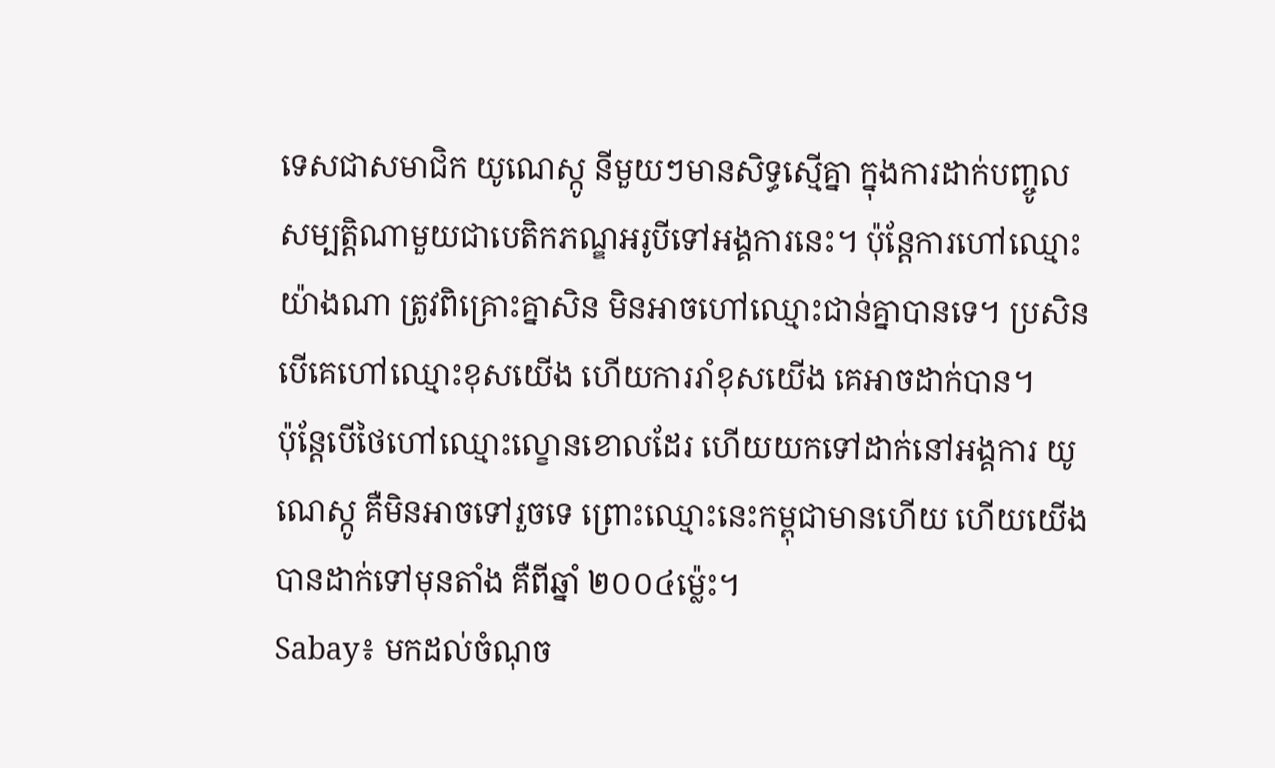ទេសជាសមាជិក យូណេស្កូ នីមួយៗមានសិទ្ធស្មើគ្នា ក្នុងការដាក់បញ្ចូលសម្បត្តិណាមួយជាបេតិកភណ្ឌអរូបីទៅអង្គការនេះ។ ប៉ុន្តែការហៅឈ្មោះយ៉ាងណា ត្រូវពិគ្រោះគ្នាសិន មិនអាចហៅឈ្មោះជាន់គ្នាបានទេ។ ប្រសិនបើគេហៅឈ្មោះខុសយើង ហើយការរាំខុសយើង គេអាចដាក់បាន។
ប៉ុន្តែបើថៃហៅឈ្មោះល្ខោនខោលដែរ ហើយយកទៅដាក់នៅអង្គការ យូណេស្កូ គឺមិនអាចទៅរួចទេ ព្រោះឈ្មោះនេះកម្ពុជាមានហើយ ហើយយើងបានដាក់ទៅមុនតាំង គឺពីឆ្នាំ ២០០៤ម៉េ្លះ។
Sabay៖ មកដល់ចំណុច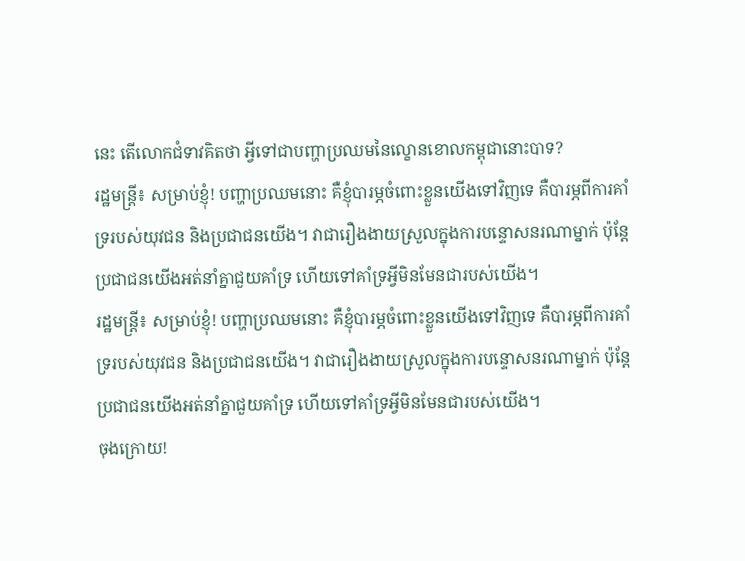នេះ តើលោកជំទាវគិតថា អ្វីទៅជាបញ្ហាប្រឈមនៃល្ខោនខោលកម្ពុជានោះបាទ?
រដ្ឋមន្ត្រី៖ សម្រាប់ខ្ញុំ! បញ្ហាប្រឈមនោះ គឺខ្ញុំបារម្ភចំពោះខ្លួនយើងទៅវិញទេ គឺបារម្ភពីការគាំទ្ររបស់យុវជន និងប្រជាជនយើង។ វាជារឿងងាយស្រួលក្នុងការបន្ទោសនរណាម្នាក់ ប៉ុន្តែប្រជាជនយើងអត់នាំគ្នាជួយគាំទ្រ ហើយទៅគាំទ្រអ្វីមិនមែនជារបស់យើង។
រដ្ឋមន្ត្រី៖ សម្រាប់ខ្ញុំ! បញ្ហាប្រឈមនោះ គឺខ្ញុំបារម្ភចំពោះខ្លួនយើងទៅវិញទេ គឺបារម្ភពីការគាំទ្ររបស់យុវជន និងប្រជាជនយើង។ វាជារឿងងាយស្រួលក្នុងការបន្ទោសនរណាម្នាក់ ប៉ុន្តែប្រជាជនយើងអត់នាំគ្នាជួយគាំទ្រ ហើយទៅគាំទ្រអ្វីមិនមែនជារបស់យើង។
ចុងក្រោយ!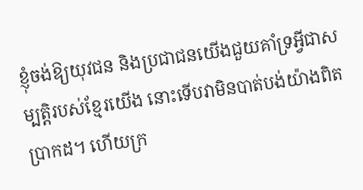ខ្ញុំចង់ឱ្យយុវជន និងប្រជាជនយើងជួយគាំទ្រអ្វីជាសម្បត្តិរបស់ខ្មែរយើង នោះទើបវាមិនបាត់បង់យ៉ាងពិតប្រាកដ។ ហើយក្រ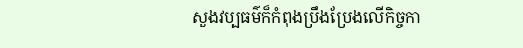សួងវប្បធម៌ក៏កំពុងប្រឹងប្រែងលើកិច្ចកា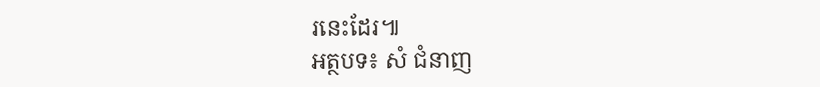រនេះដែរ៕
អត្ថបទ៖ សំ ជំនាញ